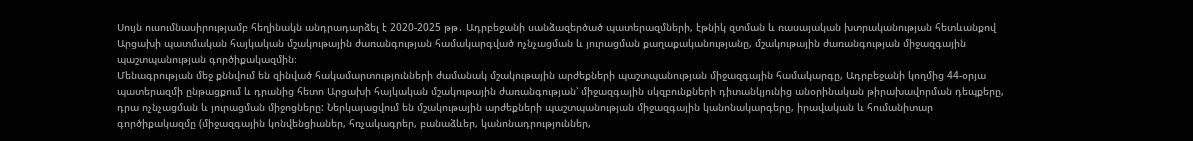Սույն ուսումնասիրությամբ հեղինակն անդրադարձել է 2020-2025 թթ․ Ադրբեջանի սանձազերծած պատերազմների, էթնիկ զտման և ռասայական խտրականության հետևանքով Արցախի պատմական հայկական մշակութային ժառանգության համակարգված ոչնչացման և յուրացման քաղաքականությանը, մշակութային ժառանգության միջազգային պաշտպանության գործիքակազմին։
Մենագրության մեջ քննվում են զինված հակամարտությունների ժամանակ մշակութային արժեքների պաշտպանության միջազգային համակարգը, Ադրբեջանի կողմից 44-օրյա պատերազմի ընթացքում և դրանից հետո Արցախի հայկական մշակութային ժառանգության՝ միջազգային սկզբունքների դիտանկյունից անօրինական թիրախավորման դեպքերը, դրա ոչնչացման և յուրացման միջոցները: Ներկայացվում են մշակութային արժեքների պաշտպանության միջազգային կանոնակարգերը, իրավական և հումանիտար գործիքակազմը (միջազգային կոնվենցիաներ, հռչակագրեր, բանաձևեր, կանոնադրություններ,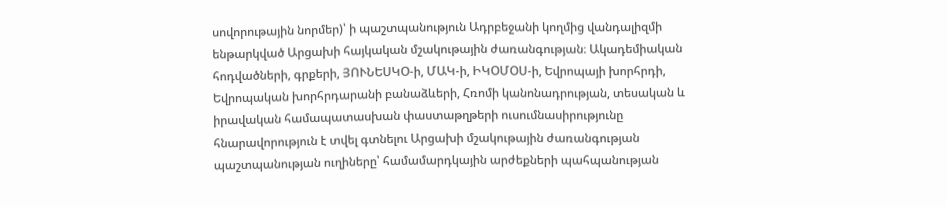սովորութային նորմեր)՝ ի պաշտպանություն Ադրբեջանի կողմից վանդալիզմի ենթարկված Արցախի հայկական մշակութային ժառանգության։ Ակադեմիական հոդվածների, գրքերի, ՅՈՒՆԵՍԿՕ-ի, ՄԱԿ-ի, ԻԿՕՄՕՍ-ի, Եվրոպայի խորհրդի, Եվրոպական խորհրդարանի բանաձևերի, Հռոմի կանոնադրության, տեսական և իրավական համապատասխան փաստաթղթերի ուսումնասիրությունը հնարավորություն է տվել գտնելու Արցախի մշակութային ժառանգության պաշտպանության ուղիները՝ համամարդկային արժեքների պահպանության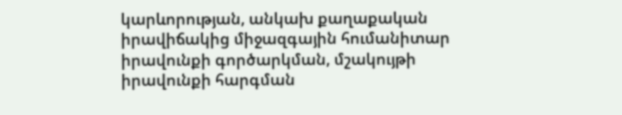կարևորության, անկախ քաղաքական իրավիճակից միջազգային հումանիտար իրավունքի գործարկման, մշակույթի իրավունքի հարգման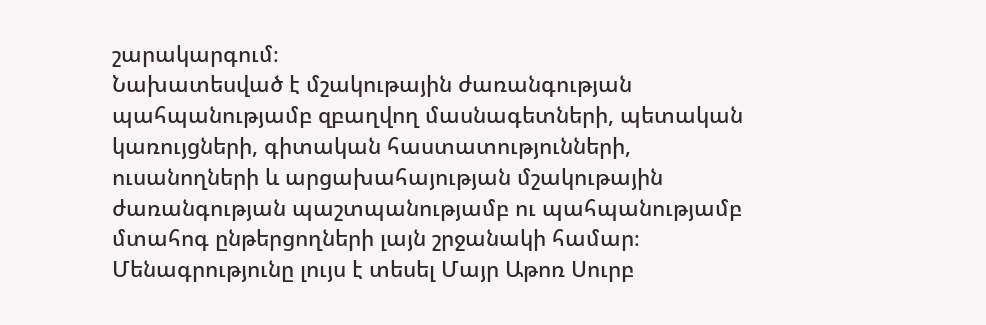շարակարգում։
Նախատեսված է մշակութային ժառանգության պահպանությամբ զբաղվող մասնագետների, պետական կառույցների, գիտական հաստատությունների, ուսանողների և արցախահայության մշակութային ժառանգության պաշտպանությամբ ու պահպանությամբ մտահոգ ընթերցողների լայն շրջանակի համար։
Մենագրությունը լույս է տեսել Մայր Աթոռ Սուրբ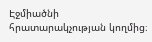Էջմիածնի հրատարակչության կողմից։